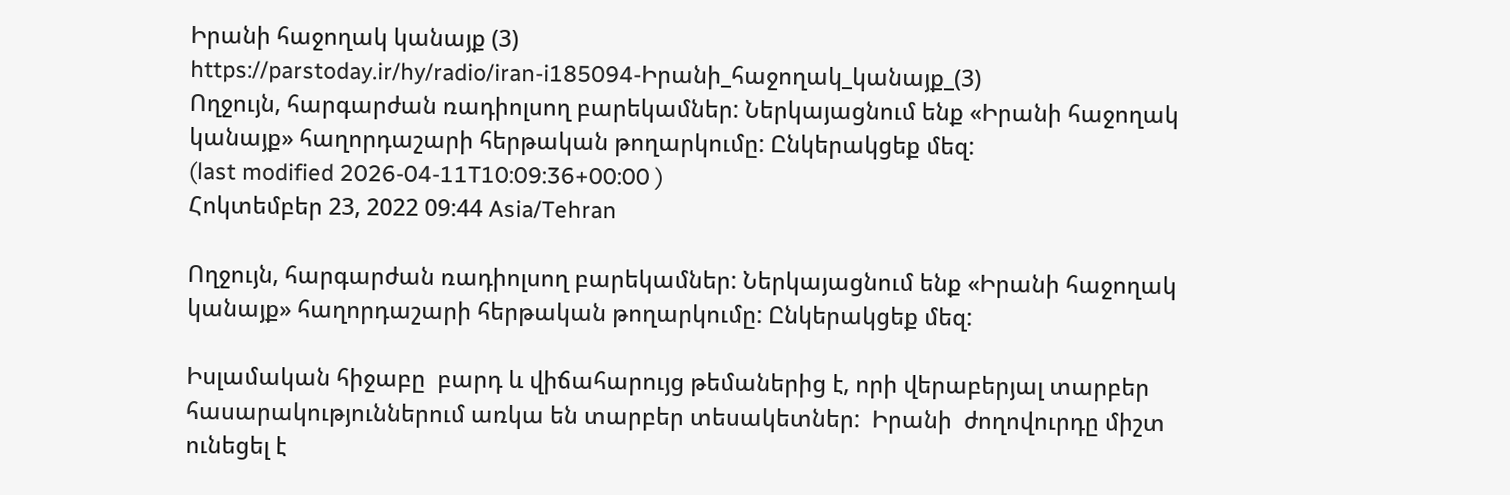Իրանի հաջողակ կանայք (3)
https://parstoday.ir/hy/radio/iran-i185094-Իրանի_հաջողակ_կանայք_(3)
Ողջույն, հարգարժան ռադիոլսող բարեկամներ: Ներկայացնում ենք «Իրանի հաջողակ կանայք» հաղորդաշարի հերթական թողարկումը: Ընկերակցեք մեզ:
(last modified 2026-04-11T10:09:36+00:00 )
Հոկտեմբեր 23, 2022 09:44 Asia/Tehran

Ողջույն, հարգարժան ռադիոլսող բարեկամներ: Ներկայացնում ենք «Իրանի հաջողակ կանայք» հաղորդաշարի հերթական թողարկումը: Ընկերակցեք մեզ:

Իսլամական հիջաբը  բարդ և վիճահարույց թեմաներից է, որի վերաբերյալ տարբեր հասարակություններում առկա են տարբեր տեսակետներ:  Իրանի  ժողովուրդը միշտ ունեցել է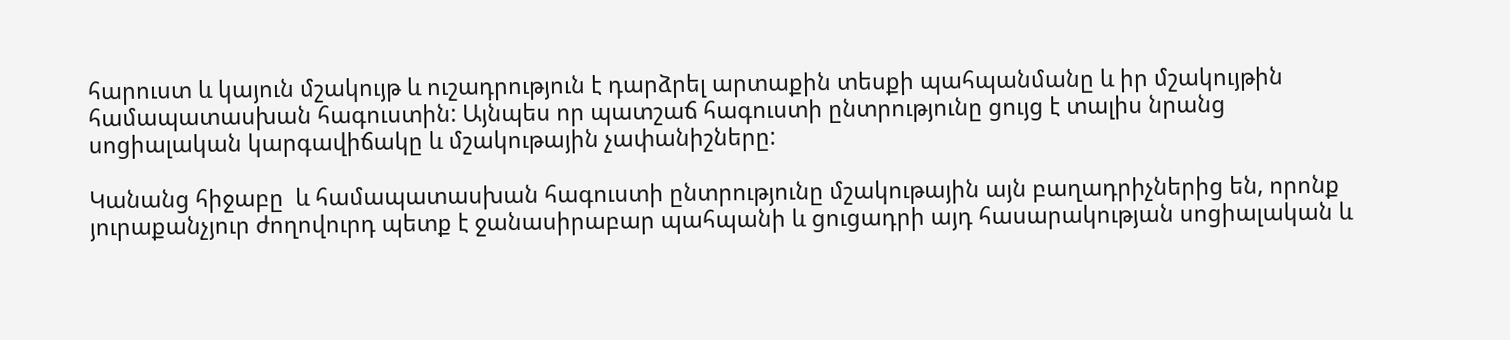հարուստ և կայուն մշակույթ և ուշադրություն է դարձրել արտաքին տեսքի պահպանմանը և իր մշակույթին համապատասխան հագուստին: Այնպես որ պատշաճ հագուստի ընտրությունը ցույց է տալիս նրանց  սոցիալական կարգավիճակը և մշակութային չափանիշները:

Կանանց հիջաբը  և համապատասխան հագուստի ընտրությունը մշակութային այն բաղադրիչներից են, որոնք յուրաքանչյուր ժողովուրդ պետք է ջանասիրաբար պահպանի և ցուցադրի այդ հասարակության սոցիալական և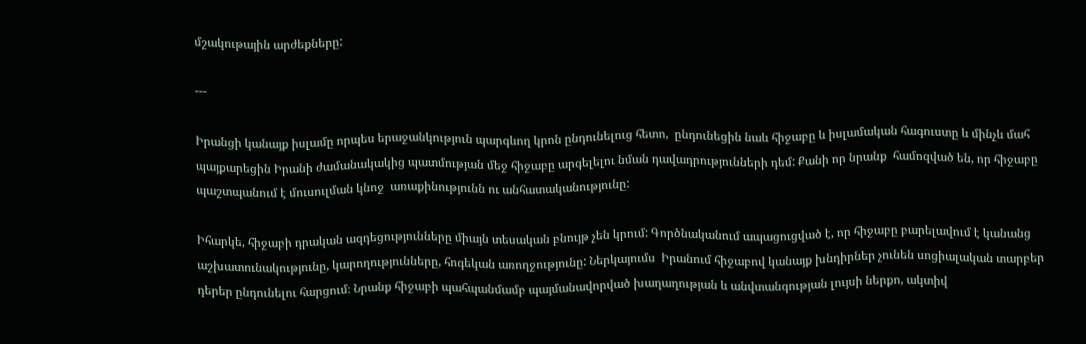մշակութային արժեքները:

---

Իրանցի կանայք իսլամը որպես երաջանկություն պարգևող կրոն ընդունելուց հետո,  ընդունեցին նաև հիջաբը և իսլամական հագուստը և մինչև մահ պայքարեցին Իրանի ժամանակակից պատմության մեջ հիջաբը արգելելու նման դավադրությունների դեմ: Քանի որ նրանք  համոզված են, որ հիջաբը  պաշտպանում է մուսուլման կնոջ  առաքինությունն ու անհատականությունը:

Իհարկե, հիջաբի դրական ազդեցությունները միայն տեսական բնույթ չեն կրում: Գործնականում ապացուցված է, որ հիջաբը բարելավում է կանանց աշխատունակությունը, կարողությունները, հոգեկան առողջությունը: Ներկայումս  Իրանում հիջաբով կանայք խնդիրներ չունեն սոցիալական տարբեր դերեր ընդունելու հարցում։ Նրանք հիջաբի պահպանմամբ պայմանավորված խաղաղության և անվտանգության լույսի ներքո, ակտիվ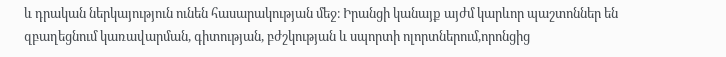և դրական ներկայություն ունեն հասարակության մեջ։ Իրանցի կանայք այժմ կարևոր պաշտոններ են զբաղեցնում կառավարման, գիտության, բժշկության և սպորտի ոլորտներում,որոնցից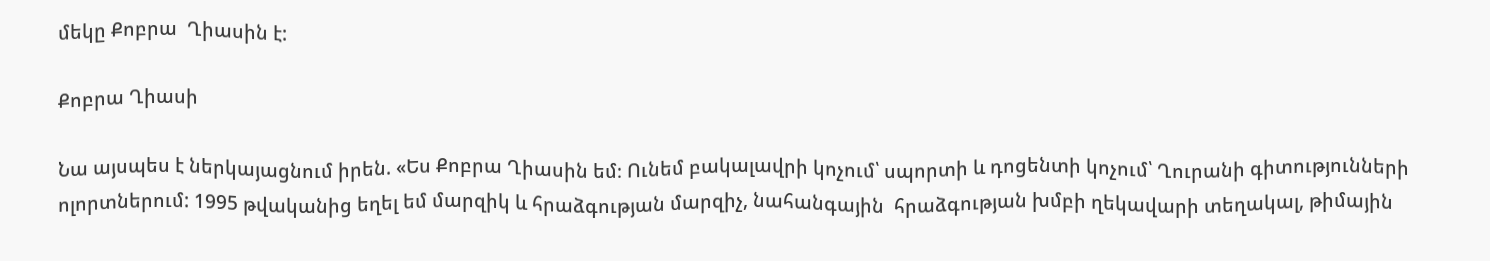մեկը Քոբրա  Ղիասին է:

Քոբրա Ղիասի

Նա այսպես է ներկայացնում իրեն. «Ես Քոբրա Ղիասին եմ։ Ունեմ բակալավրի կոչում՝ սպորտի և դոցենտի կոչում՝ Ղուրանի գիտությունների ոլորտներում: 1995 թվականից եղել եմ մարզիկ և հրաձգության մարզիչ, նահանգային  հրաձգության խմբի ղեկավարի տեղակալ, թիմային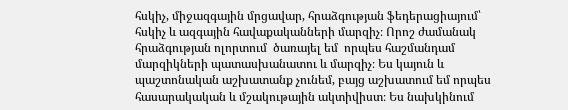հսկիչ, միջազգային մրցավար, հրաձգության ֆեդերացիայում՝ հսկիչ և ազգային հավաքականների մարզիչ։ Որոշ ժամանակ հրաձգության ոլորտում  ծառայել եմ  որպես հաշմանդամ մարզիկների պատասխանատու և մարզիչ։ Ես կայուն և պաշտոնական աշխատանք չունեմ, բայց աշխատում եմ որպես հասարակական և մշակութային ակտիվիստ։ Ես նախկինում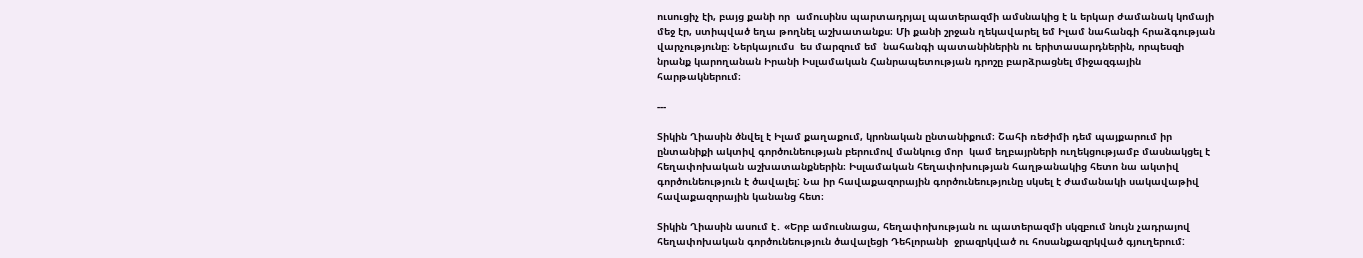ուսուցիչ էի, բայց քանի որ  ամուսինս պարտադրյալ պատերազմի ամսնակից է և երկար ժամանակ կոմայի մեջ էր, ստիպված եղա թողնել աշխատանքս։ Մի քանի շրջան ղեկավարել եմ Իլամ նահանգի հրաձգության վարչությունը։ Ներկայումս  ես մարզում եմ  նահանգի պատանիներին ու երիտասարդներին, որպեսզի նրանք կարողանան Իրանի Իսլամական Հանրապետության դրոշը բարձրացնել միջազգային հարթակներում։

---

Տիկին Ղիասին ծնվել է Իլամ քաղաքում, կրոնական ընտանիքում։ Շահի ռեժիմի դեմ պայքարում իր ընտանիքի ակտիվ գործունեության բերումով մանկուց մոր  կամ եղբայրների ուղեկցությամբ մասնակցել է հեղափոխական աշխատանքներին։ Իսլամական հեղափոխության հաղթանակից հետո նա ակտիվ գործունեություն է ծավալել: Նա իր հավաքազորային գործունեությունը սկսել է ժամանակի սակավաթիվ հավաքազորային կանանց հետ։

Տիկին Ղիասին ասում է․ «Երբ ամուսնացա, հեղափոխության ու պատերազմի սկզբում նույն չադրայով հեղափոխական գործունեություն ծավալեցի Դեհլորանի  ջրազրկված ու հոսանքազրկված գյուղերում: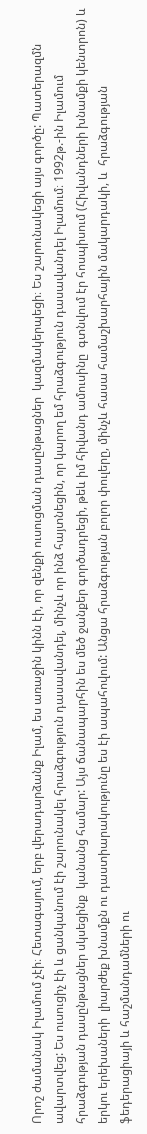Որոշ ժամանակ Իլամում չէի։ Հետագայում, երբ վերադարձանք Իլամ, ես առաջին կինն էի, որ զենքի ուսուցման դասընթացներ  կազմակերպեցի։ Ես շարունակեցի այս գործը: Պատերազմն ավարտվեց: Ես ուսուցիչ էի և ցանկանում էի շարունակել հրաձգություն դասավանդել, մինչև որ ինձ հայտնեցին, որ կարող եմ հրաձգություն դասավանդել Իլամում։ 1992թ.-ին Իլամում հրաձգության դասընթացներ սկսեցինք  կանանց համար: Այս ճանապարհին ես մեծ ջանքեր գործադրեցի, թեև իմ հիվանդ ամուսինը  գտնվում էր հոսպիսում (Հիվանդների խնամքի կենտրոն) և երկու երեխաների  լիարժեք խնամքն ու դաստիարակությունը ես էի ապահովում: Անցա հրաձգության բոլոր փուլերը, մինչև հասա համաշխարհային մակարդակի, և  հրաձգության ֆեդերացիայի և հաշմանդամների ու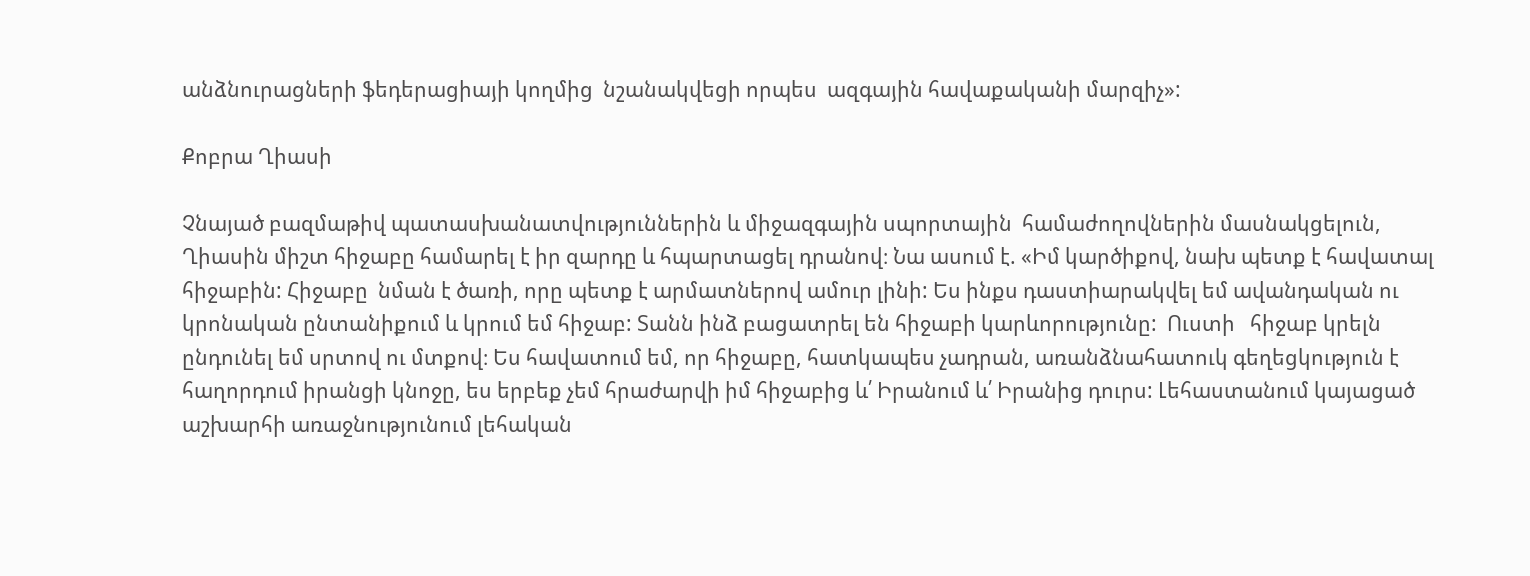անձնուրացների ֆեդերացիայի կողմից  նշանակվեցի որպես  ազգային հավաքականի մարզիչ»:

Քոբրա Ղիասի

Չնայած բազմաթիվ պատասխանատվություններին և միջազգային սպորտային  համաժողովներին մասնակցելուն, Ղիասին միշտ հիջաբը համարել է իր զարդը և հպարտացել դրանով։ Նա ասում է. «Իմ կարծիքով, նախ պետք է հավատալ հիջաբին: Հիջաբը  նման է ծառի, որը պետք է արմատներով ամուր լինի: Ես ինքս դաստիարակվել եմ ավանդական ու կրոնական ընտանիքում և կրում եմ հիջաբ: Տանն ինձ բացատրել են հիջաբի կարևորությունը:  Ուստի   հիջաբ կրելն ընդունել եմ սրտով ու մտքով։ Ես հավատում եմ, որ հիջաբը, հատկապես չադրան, առանձնահատուկ գեղեցկություն է հաղորդում իրանցի կնոջը, ես երբեք չեմ հրաժարվի իմ հիջաբից և՛ Իրանում և՛ Իրանից դուրս: Լեհաստանում կայացած աշխարհի առաջնությունում լեհական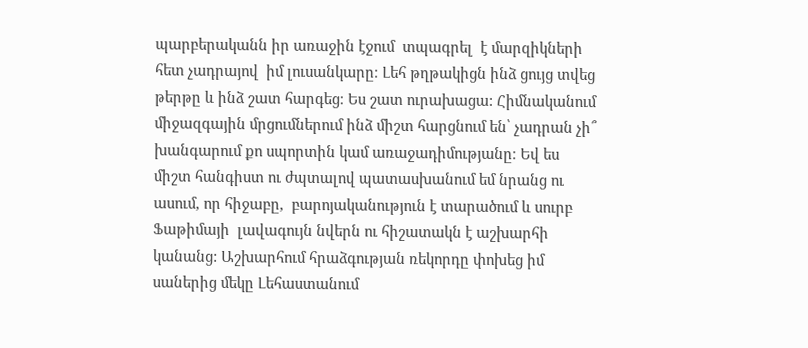պարբերականն իր առաջին էջում  տպագրել  է մարզիկների հետ չադրայով  իմ լուսանկարը։ Լեհ թղթակիցն ինձ ցույց տվեց թերթը և ինձ շատ հարգեց։ Ես շատ ուրախացա: Հիմնականում միջազգային մրցումներում ինձ միշտ հարցնում են՝ չադրան չի՞ խանգարում քո սպորտին կամ առաջադիմությանը։ Եվ ես միշտ հանգիստ ու ժպտալով պատասխանում եմ նրանց ու ասում, որ հիջաբը,  բարոյականություն է տարածում և սուրբ Ֆաթիմայի  լավագույն նվերն ու հիշատակն է աշխարհի  կանանց: Աշխարհում հրաձգության ռեկորդը փոխեց իմ սաներից մեկը Լեհաստանում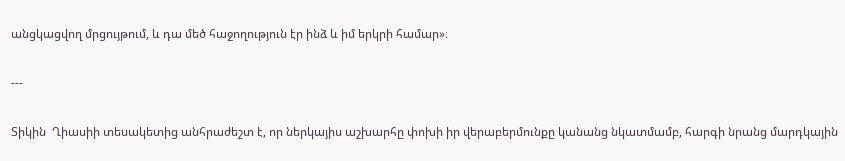անցկացվող մրցույթում, և դա մեծ հաջողություն էր ինձ և իմ երկրի համար»։

---

Տիկին  Ղիասիի տեսակետից անհրաժեշտ է, որ ներկայիս աշխարհը փոխի իր վերաբերմունքը կանանց նկատմամբ, հարգի նրանց մարդկային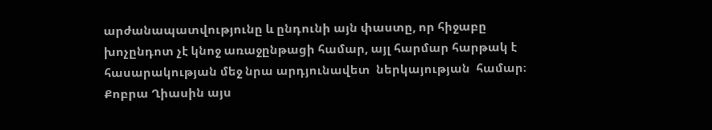արժանապատվությունը և ընդունի այն փաստը, որ հիջաբը խոչընդոտ չէ կնոջ առաջընթացի համար, այլ հարմար հարթակ է հասարակության մեջ նրա արդյունավետ  ներկայության  համար։ Քոբրա Ղիասին այս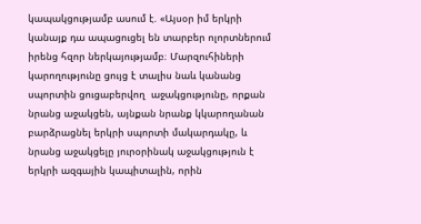կապակցությամբ ասում է. «Այսօր իմ երկրի կանայք դա ապացուցել են տարբեր ոլորտներում իրենց հզոր ներկայությամբ։ Մարզուհիների կարողությունը ցույց է տալիս նաև կանանց սպորտին ցուցաբերվող  աջակցությունը, որքան նրանց աջակցեն, այնքան նրանք կկարողանան բարձրացնել երկրի սպորտի մակարդակը, և նրանց աջակցելը յուրօրինակ աջակցություն է երկրի ազգային կապիտալին, որին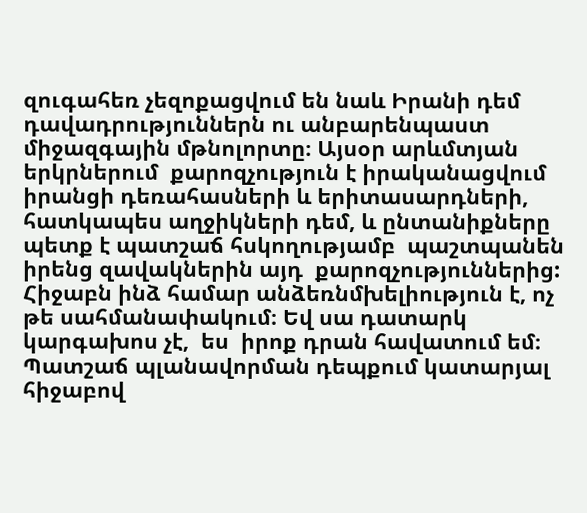զուգահեռ չեզոքացվում են նաև Իրանի դեմ դավադրություններն ու անբարենպաստ միջազգային մթնոլորտը։ Այսօր արևմտյան երկրներում  քարոզչություն է իրականացվում իրանցի դեռահասների և երիտասարդների, հատկապես աղջիկների դեմ, և ընտանիքները պետք է պատշաճ հսկողությամբ  պաշտպանեն իրենց զավակներին այդ  քարոզչություններից: Հիջաբն ինձ համար անձեռնմխելիություն է, ոչ թե սահմանափակում։ Եվ սա դատարկ կարգախոս չէ,  ես  իրոք դրան հավատում եմ։ Պատշաճ պլանավորման դեպքում կատարյալ հիջաբով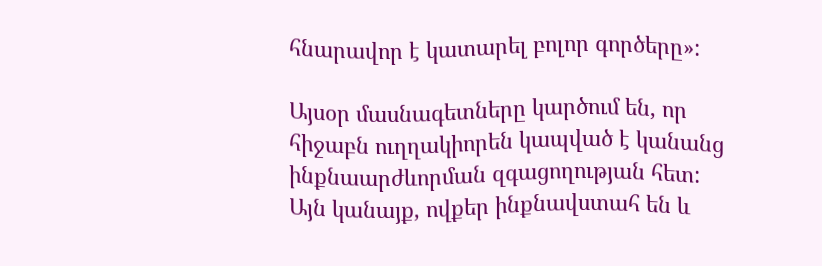հնարավոր է կատարել բոլոր գործերը»:

Այսօր մասնագետները կարծում են, որ հիջաբն ուղղակիորեն կապված է կանանց ինքնաարժևորման զգացողության հետ: Այն կանայք, ովքեր ինքնավստահ են և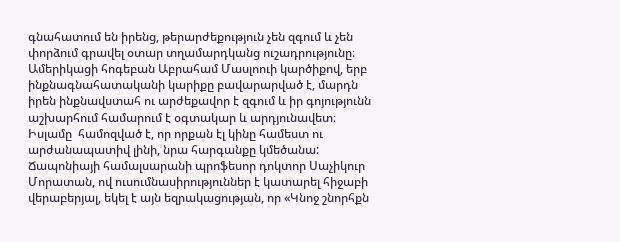գնահատում են իրենց, թերարժեքություն չեն զգում և չեն փորձում գրավել օտար տղամարդկանց ուշադրությունը։ Ամերիկացի հոգեբան Աբրահամ Մասլոուի կարծիքով, երբ ինքնագնահատականի կարիքը բավարարված է, մարդն իրեն ինքնավստահ ու արժեքավոր է զգում և իր գոյությունն աշխարհում համարում է օգտակար և արդյունավետ։ Իսլամը  համոզված է, որ որքան էլ կինը համեստ ու արժանապատիվ լինի, նրա հարգանքը կմեծանա: Ճապոնիայի համալսարանի պրոֆեսոր դոկտոր Սաչիկուր Մորատան, ով ուսումնասիրություններ է կատարել հիջաբի վերաբերյալ, եկել է այն եզրակացության, որ «Կնոջ շնորհքն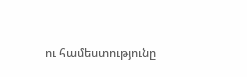ու համեստությունը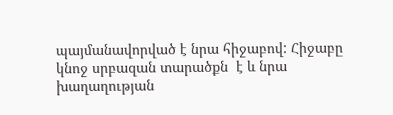պայմանավորված է նրա հիջաբով: Հիջաբը կնոջ սրբազան տարածքն  է և նրա խաղաղության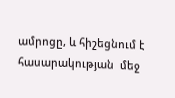ամրոցը, և հիշեցնում է հասարակության  մեջ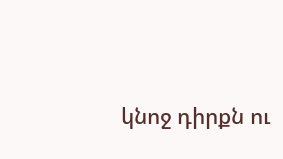կնոջ դիրքն ու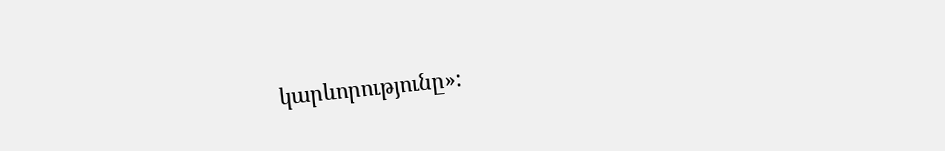կարևորությունը»: